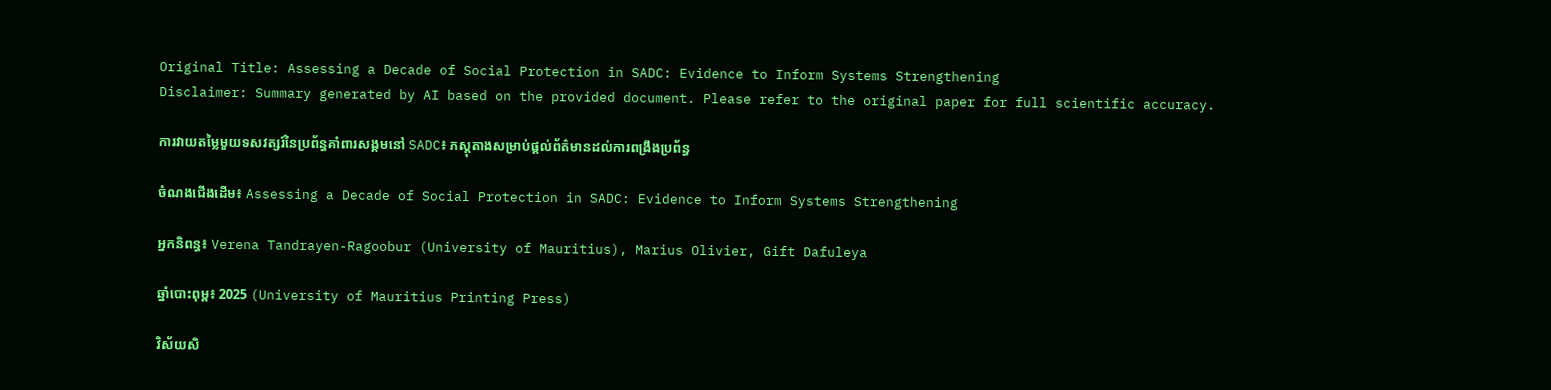Original Title: Assessing a Decade of Social Protection in SADC: Evidence to Inform Systems Strengthening
Disclaimer: Summary generated by AI based on the provided document. Please refer to the original paper for full scientific accuracy.

ការវាយតម្លៃមួយទសវត្សរ៍នៃប្រព័ន្ធគាំពារសង្គមនៅ SADC៖ ភស្តុតាងសម្រាប់ផ្តល់ព័ត៌មានដល់ការពង្រឹងប្រព័ន្ធ

ចំណងជើងដើម៖ Assessing a Decade of Social Protection in SADC: Evidence to Inform Systems Strengthening

អ្នកនិពន្ធ៖ Verena Tandrayen-Ragoobur (University of Mauritius), Marius Olivier, Gift Dafuleya

ឆ្នាំបោះពុម្ព៖ 2025 (University of Mauritius Printing Press)

វិស័យសិ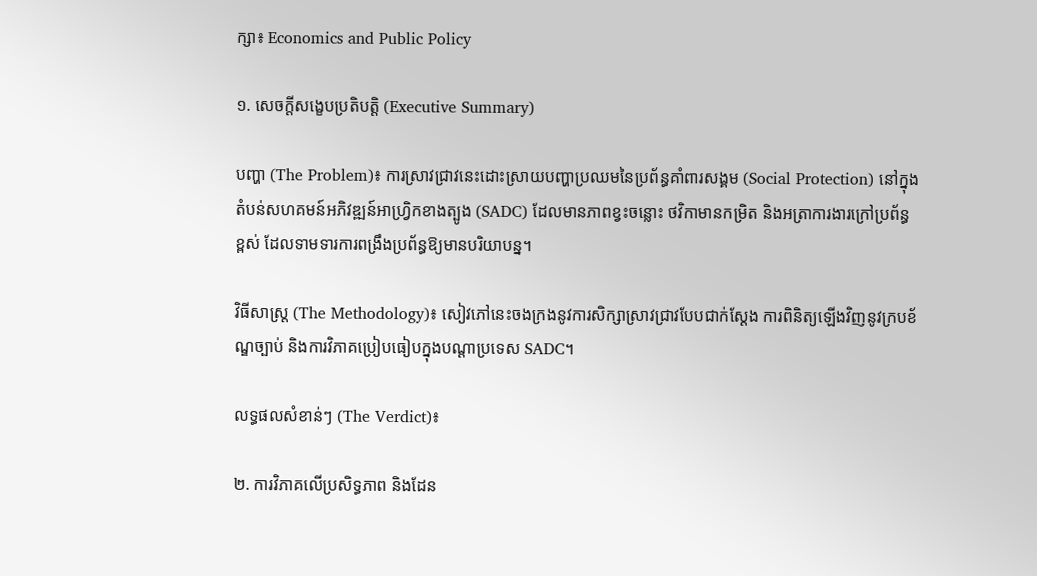ក្សា៖ Economics and Public Policy

១. សេចក្តីសង្ខេបប្រតិបត្តិ (Executive Summary)

បញ្ហា (The Problem)៖ ការស្រាវជ្រាវនេះដោះស្រាយបញ្ហាប្រឈមនៃប្រព័ន្ធគាំពារសង្គម (Social Protection) នៅក្នុងតំបន់សហគមន៍អភិវឌ្ឍន៍អាហ្វ្រិកខាងត្បូង (SADC) ដែលមានភាពខ្វះចន្លោះ ថវិកាមានកម្រិត និងអត្រាការងារក្រៅប្រព័ន្ធខ្ពស់ ដែលទាមទារការពង្រឹងប្រព័ន្ធឱ្យមានបរិយាបន្ន។

វិធីសាស្ត្រ (The Methodology)៖ សៀវភៅនេះចងក្រងនូវការសិក្សាស្រាវជ្រាវបែបជាក់ស្តែង ការពិនិត្យឡើងវិញនូវក្របខ័ណ្ឌច្បាប់ និងការវិភាគប្រៀបធៀបក្នុងបណ្តាប្រទេស SADC។

លទ្ធផលសំខាន់ៗ (The Verdict)៖

២. ការវិភាគលើប្រសិទ្ធភាព និងដែន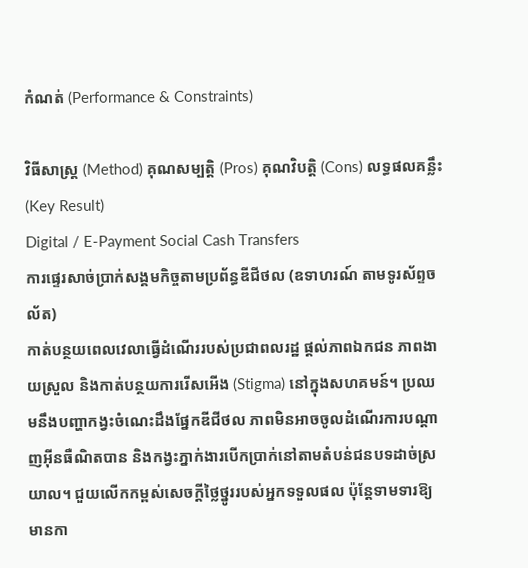កំណត់ (Performance & Constraints)

វិធីសាស្ត្រ (Method) គុណសម្បត្តិ (Pros) គុណវិបត្តិ (Cons) លទ្ធផលគន្លឹះ (Key Result)
Digital / E-Payment Social Cash Transfers
ការផ្ទេរសាច់ប្រាក់សង្គមកិច្ចតាមប្រព័ន្ធឌីជីថល (ឧទាហរណ៍ តាមទូរស័ព្ទចល័ត)
កាត់បន្ថយពេលវេលាធ្វើដំណើររបស់ប្រជាពលរដ្ឋ ផ្តល់ភាពឯកជន ភាពងាយស្រួល និងកាត់បន្ថយការរើសអើង (Stigma) នៅក្នុងសហគមន៍។ ប្រឈមនឹងបញ្ហាកង្វះចំណេះដឹងផ្នែកឌីជីថល ភាពមិនអាចចូលដំណើរការបណ្តាញអ៊ីនធឺណិតបាន និងកង្វះភ្នាក់ងារបើកប្រាក់នៅតាមតំបន់ជនបទដាច់ស្រយាល។ ជួយលើកកម្ពស់សេចក្តីថ្លៃថ្នូររបស់អ្នកទទួលផល ប៉ុន្តែទាមទារឱ្យមានកា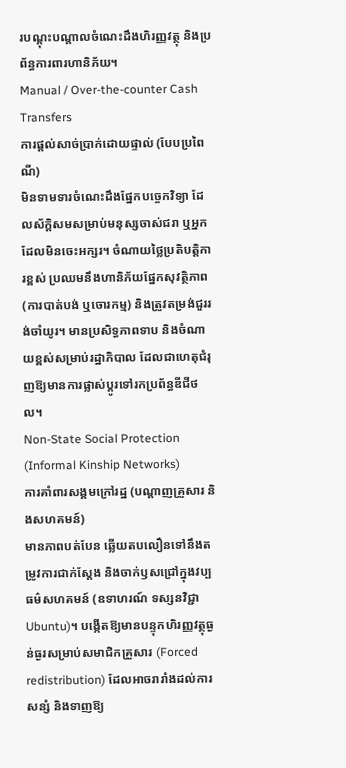របណ្តុះបណ្តាលចំណេះដឹងហិរញ្ញវត្ថុ និងប្រព័ន្ធការពារហានិភ័យ។
Manual / Over-the-counter Cash Transfers
ការផ្តល់សាច់ប្រាក់ដោយផ្ទាល់ (បែបប្រពៃណី)
មិនទាមទារចំណេះដឹងផ្នែកបច្ចេកវិទ្យា ដែលស័ក្តិសមសម្រាប់មនុស្សចាស់ជរា ឬអ្នកដែលមិនចេះអក្សរ។ ចំណាយថ្លៃប្រតិបត្តិការខ្ពស់ ប្រឈមនឹងហានិភ័យផ្នែកសុវត្ថិភាព (ការបាត់បង់ ឬចោរកម្ម) និងត្រូវតម្រង់ជួររង់ចាំយូរ។ មានប្រសិទ្ធភាពទាប និងចំណាយខ្ពស់សម្រាប់រដ្ឋាភិបាល ដែលជាហេតុជំរុញឱ្យមានការផ្លាស់ប្តូរទៅរកប្រព័ន្ធឌីជីថល។
Non-State Social Protection (Informal Kinship Networks)
ការគាំពារសង្គមក្រៅរដ្ឋ (បណ្តាញគ្រួសារ និងសហគមន៍)
មានភាពបត់បែន ឆ្លើយតបលឿនទៅនឹងតម្រូវការជាក់ស្តែង និងចាក់ឫសជ្រៅក្នុងវប្បធម៌សហគមន៍ (ឧទាហរណ៍ ទស្សនវិជ្ជា Ubuntu)។ បង្កើតឱ្យមានបន្ទុកហិរញ្ញវត្ថុធ្ងន់ធ្ងរសម្រាប់សមាជិកគ្រួសារ (Forced redistribution) ដែលអាចរារាំងដល់ការសន្សំ និងទាញឱ្យ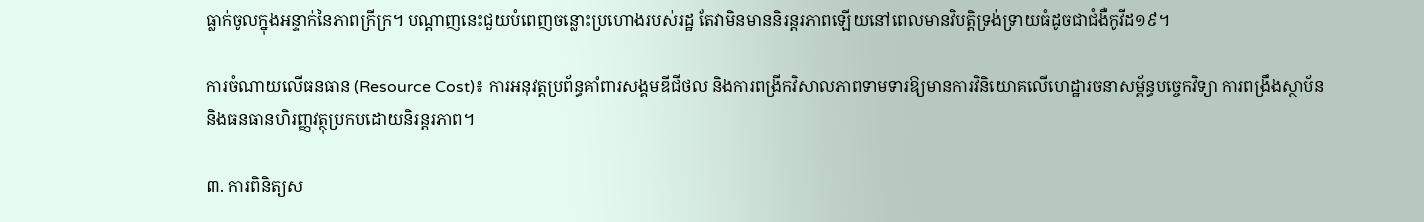ធ្លាក់ចូលក្នុងអន្ទាក់នៃភាពក្រីក្រ។ បណ្តាញនេះជួយបំពេញចន្លោះប្រហោងរបស់រដ្ឋ តែវាមិនមាននិរន្តរភាពឡើយនៅពេលមានវិបត្តិទ្រង់ទ្រាយធំដូចជាជំងឺកូវីដ១៩។

ការចំណាយលើធនធាន (Resource Cost)៖ ការអនុវត្តប្រព័ន្ធគាំពារសង្គមឌីជីថល និងការពង្រីកវិសាលភាពទាមទារឱ្យមានការវិនិយោគលើហេដ្ឋារចនាសម្ព័ន្ធបច្ចេកវិទ្យា ការពង្រឹងស្ថាប័ន និងធនធានហិរញ្ញវត្ថុប្រកបដោយនិរន្តរភាព។

៣. ការពិនិត្យស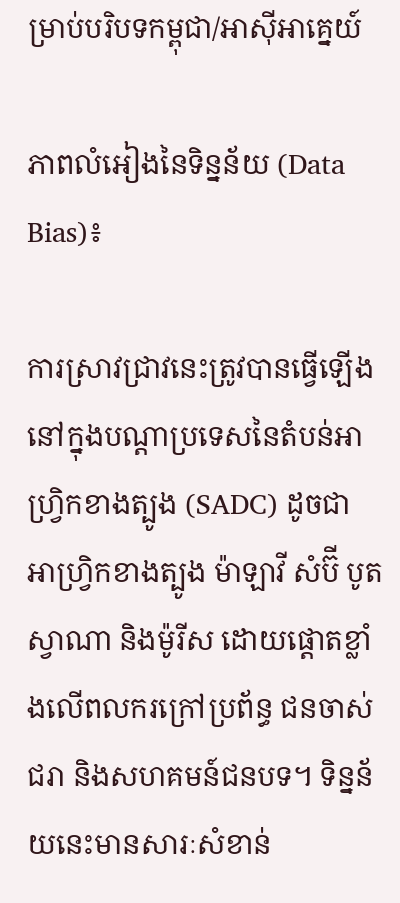ម្រាប់បរិបទកម្ពុជា/អាស៊ីអាគ្នេយ៍

ភាពលំអៀងនៃទិន្នន័យ (Data Bias)៖

ការស្រាវជ្រាវនេះត្រូវបានធ្វើឡើងនៅក្នុងបណ្តាប្រទេសនៃតំបន់អាហ្វ្រិកខាងត្បូង (SADC) ដូចជា អាហ្វ្រិកខាងត្បូង ម៉ាឡាវី សំប៊ី បូតស្វាណា និងម៉ូរីស ដោយផ្តោតខ្លាំងលើពលករក្រៅប្រព័ន្ធ ជនចាស់ជរា និងសហគមន៍ជនបទ។ ទិន្នន័យនេះមានសារៈសំខាន់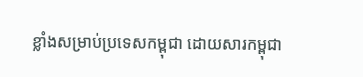ខ្លាំងសម្រាប់ប្រទេសកម្ពុជា ដោយសារកម្ពុជា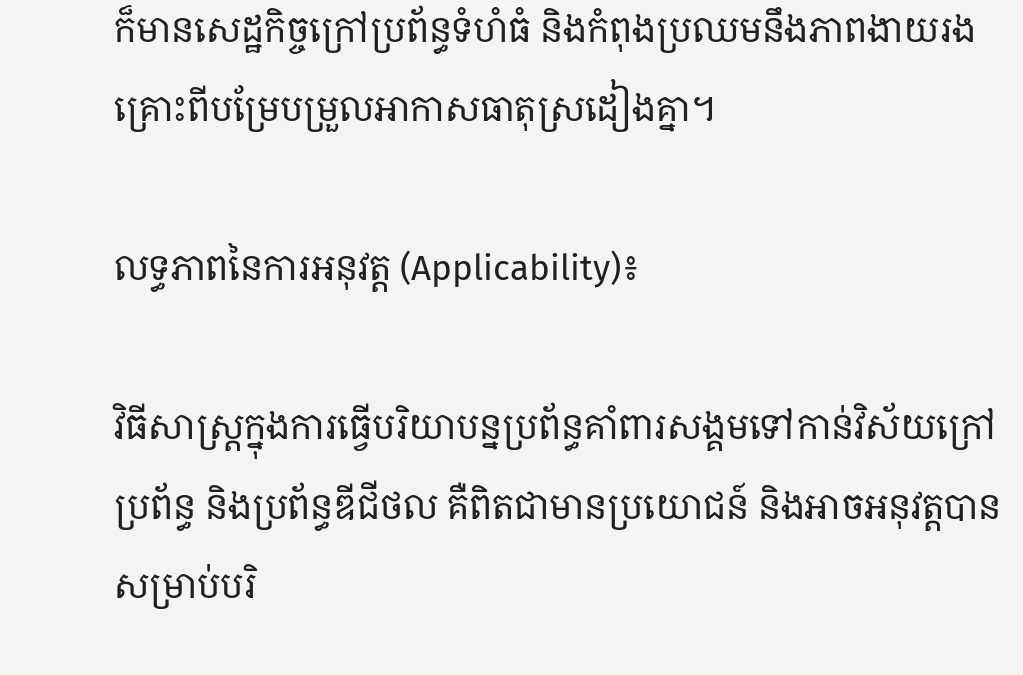ក៏មានសេដ្ឋកិច្ចក្រៅប្រព័ន្ធទំហំធំ និងកំពុងប្រឈមនឹងភាពងាយរងគ្រោះពីបម្រែបម្រួលអាកាសធាតុស្រដៀងគ្នា។

លទ្ធភាពនៃការអនុវត្ត (Applicability)៖

វិធីសាស្រ្តក្នុងការធ្វើបរិយាបន្នប្រព័ន្ធគាំពារសង្គមទៅកាន់វិស័យក្រៅប្រព័ន្ធ និងប្រព័ន្ធឌីជីថល គឺពិតជាមានប្រយោជន៍ និងអាចអនុវត្តបានសម្រាប់បរិ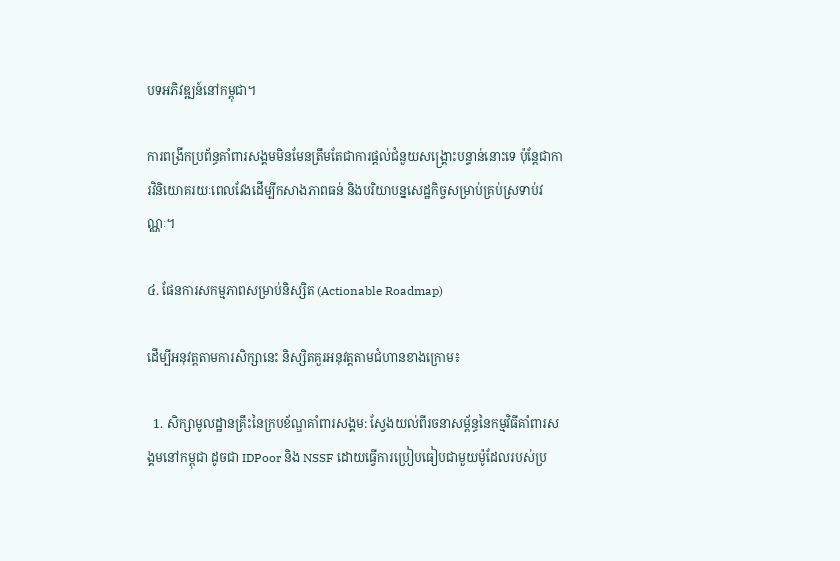បទអភិវឌ្ឍន៍នៅកម្ពុជា។

ការពង្រីកប្រព័ន្ធគាំពារសង្គមមិនមែនត្រឹមតែជាការផ្តល់ជំនួយសង្គ្រោះបន្ទាន់នោះទេ ប៉ុន្តែជាការវិនិយោគរយៈពេលវែងដើម្បីកសាងភាពធន់ និងបរិយាបន្នសេដ្ឋកិច្ចសម្រាប់គ្រប់ស្រទាប់វណ្ណៈ។

៤. ផែនការសកម្មភាពសម្រាប់និស្សិត (Actionable Roadmap)

ដើម្បីអនុវត្តតាមការសិក្សានេះ និស្សិតគួរអនុវត្តតាមជំហានខាងក្រោម៖

  1. សិក្សាមូលដ្ឋានគ្រឹះនៃក្របខ័ណ្ឌគាំពារសង្គម: ស្វែងយល់ពីរចនាសម្ព័ន្ធនៃកម្មវិធីគាំពារសង្គមនៅកម្ពុជា ដូចជា IDPoor និង NSSF ដោយធ្វើការប្រៀបធៀបជាមួយម៉ូដែលរបស់ប្រ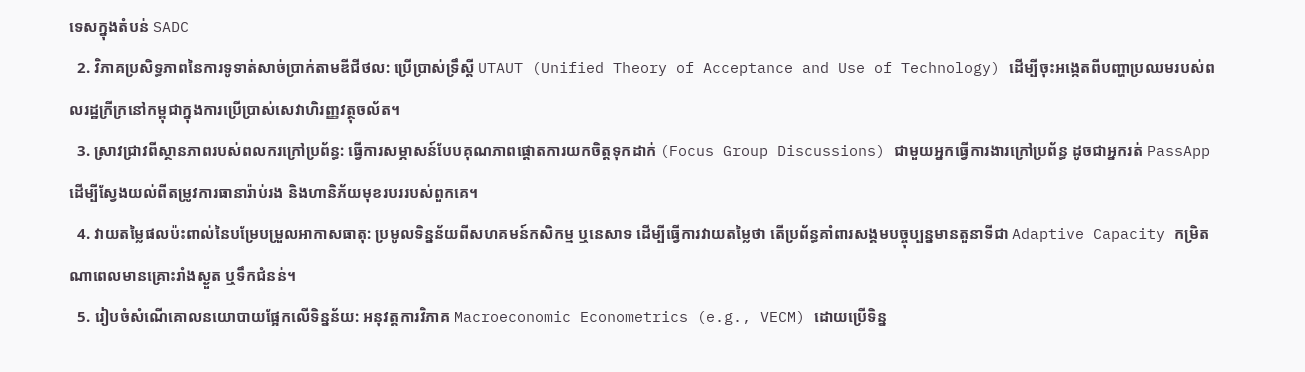ទេសក្នុងតំបន់ SADC
  2. វិភាគប្រសិទ្ធភាពនៃការទូទាត់សាច់ប្រាក់តាមឌីជីថល: ប្រើប្រាស់ទ្រឹស្តី UTAUT (Unified Theory of Acceptance and Use of Technology) ដើម្បីចុះអង្កេតពីបញ្ហាប្រឈមរបស់ពលរដ្ឋក្រីក្រនៅកម្ពុជាក្នុងការប្រើប្រាស់សេវាហិរញ្ញវត្ថុចល័ត។
  3. ស្រាវជ្រាវពីស្ថានភាពរបស់ពលករក្រៅប្រព័ន្ធ: ធ្វើការសម្ភាសន៍បែបគុណភាពផ្តោតការយកចិត្តទុកដាក់ (Focus Group Discussions) ជាមួយអ្នកធ្វើការងារក្រៅប្រព័ន្ធ ដូចជាអ្នករត់ PassApp ដើម្បីស្វែងយល់ពីតម្រូវការធានារ៉ាប់រង និងហានិភ័យមុខរបររបស់ពួកគេ។
  4. វាយតម្លៃផលប៉ះពាល់នៃបម្រែបម្រួលអាកាសធាតុ: ប្រមូលទិន្នន័យពីសហគមន៍កសិកម្ម ឬនេសាទ ដើម្បីធ្វើការវាយតម្លៃថា តើប្រព័ន្ធគាំពារសង្គមបច្ចុប្បន្នមានតួនាទីជា Adaptive Capacity កម្រិតណាពេលមានគ្រោះរាំងស្ងួត ឬទឹកជំនន់។
  5. រៀបចំសំណើគោលនយោបាយផ្អែកលើទិន្នន័យ: អនុវត្តការវិភាគ Macroeconomic Econometrics (e.g., VECM) ដោយប្រើទិន្ន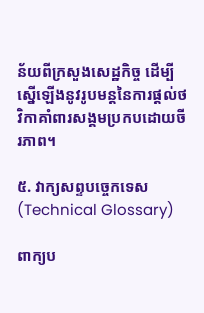ន័យពីក្រសួងសេដ្ឋកិច្ច ដើម្បីស្នើឡើងនូវរូបមន្តនៃការផ្តល់ថវិកាគាំពារសង្គមប្រកបដោយចីរភាព។

៥. វាក្យសព្ទបច្ចេកទេស (Technical Glossary)

ពាក្យប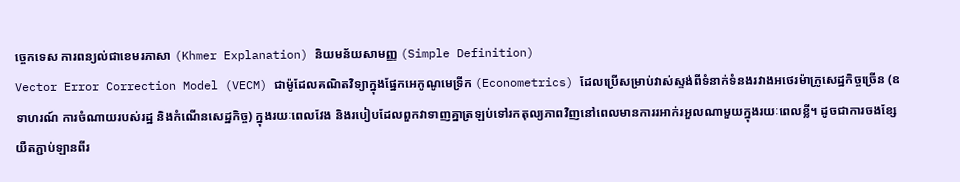ច្ចេកទេស ការពន្យល់ជាខេមរភាសា (Khmer Explanation) និយមន័យសាមញ្ញ (Simple Definition)
Vector Error Correction Model (VECM) ជាម៉ូដែលគណិតវិទ្យាក្នុងផ្នែកអេកូណូមេទ្រីក (Econometrics) ដែលប្រើសម្រាប់វាស់ស្ទង់ពីទំនាក់ទំនងរវាងអថេរម៉ាក្រូសេដ្ឋកិច្ចច្រើន (ឧទាហរណ៍ ការចំណាយរបស់រដ្ឋ និងកំណើនសេដ្ឋកិច្ច) ក្នុងរយៈពេលវែង និងរបៀបដែលពួកវាទាញគ្នាត្រឡប់ទៅរកតុល្យភាពវិញនៅពេលមានការរអាក់រអួលណាមួយក្នុងរយៈពេលខ្លី។ ដូចជាការចងខ្សែយឺតភ្ជាប់ឡានពីរ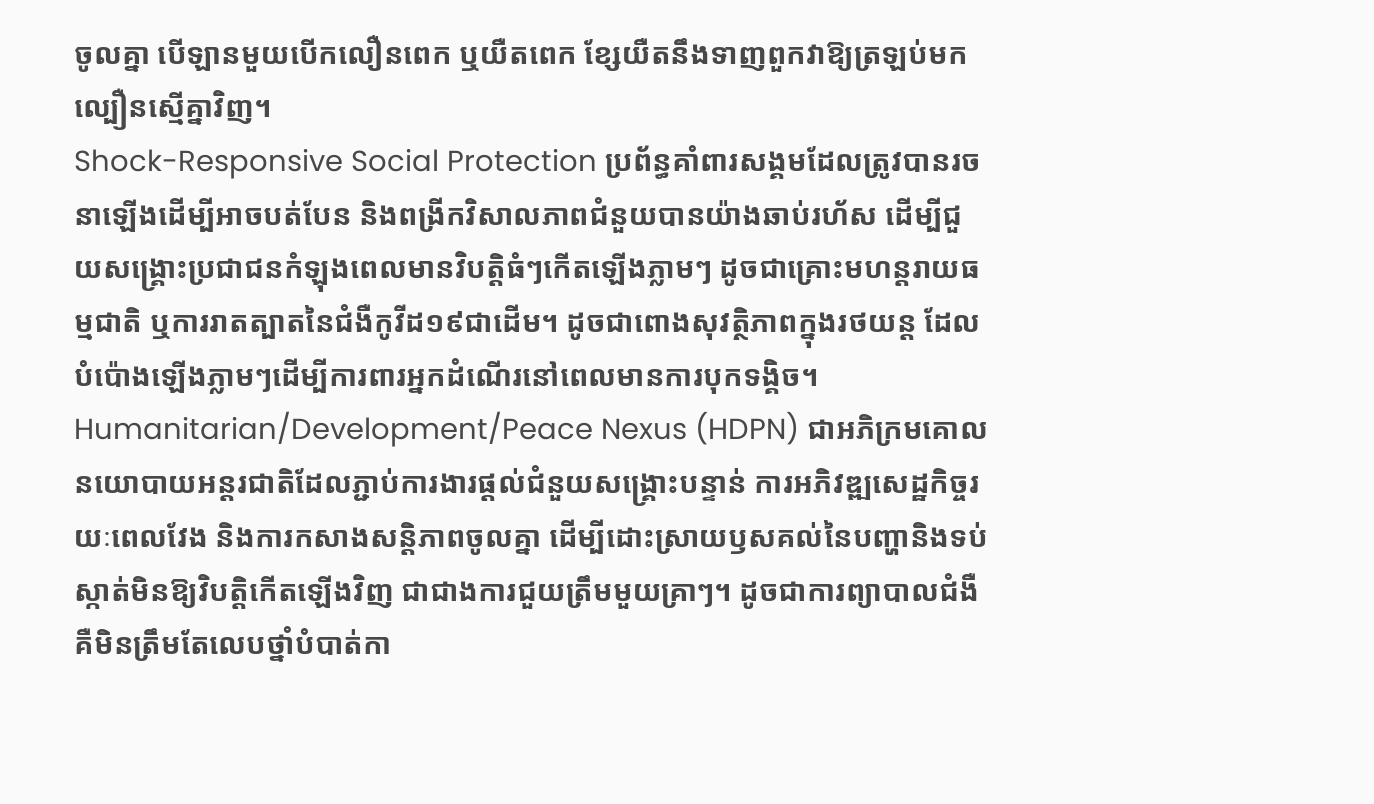ចូលគ្នា បើឡានមួយបើកលឿនពេក ឬយឺតពេក ខ្សែយឺតនឹងទាញពួកវាឱ្យត្រឡប់មកល្បឿនស្មើគ្នាវិញ។
Shock-Responsive Social Protection ប្រព័ន្ធគាំពារសង្គមដែលត្រូវបានរចនាឡើងដើម្បីអាចបត់បែន និងពង្រីកវិសាលភាពជំនួយបានយ៉ាងឆាប់រហ័ស ដើម្បីជួយសង្គ្រោះប្រជាជនកំឡុងពេលមានវិបត្តិធំៗកើតឡើងភ្លាមៗ ដូចជាគ្រោះមហន្តរាយធម្មជាតិ ឬការរាតត្បាតនៃជំងឺកូវីដ១៩ជាដើម។ ដូចជាពោងសុវត្ថិភាពក្នុងរថយន្ត ដែលបំប៉ោងឡើងភ្លាមៗដើម្បីការពារអ្នកដំណើរនៅពេលមានការបុកទង្គិច។
Humanitarian/Development/Peace Nexus (HDPN) ជាអភិក្រមគោលនយោបាយអន្តរជាតិដែលភ្ជាប់ការងារផ្ដល់ជំនួយសង្គ្រោះបន្ទាន់ ការអភិវឌ្ឍសេដ្ឋកិច្ចរយៈពេលវែង និងការកសាងសន្តិភាពចូលគ្នា ដើម្បីដោះស្រាយឫសគល់នៃបញ្ហានិងទប់ស្កាត់មិនឱ្យវិបត្តិកើតឡើងវិញ ជាជាងការជួយត្រឹមមួយគ្រាៗ។ ដូចជាការព្យាបាលជំងឺ គឺមិនត្រឹមតែលេបថ្នាំបំបាត់កា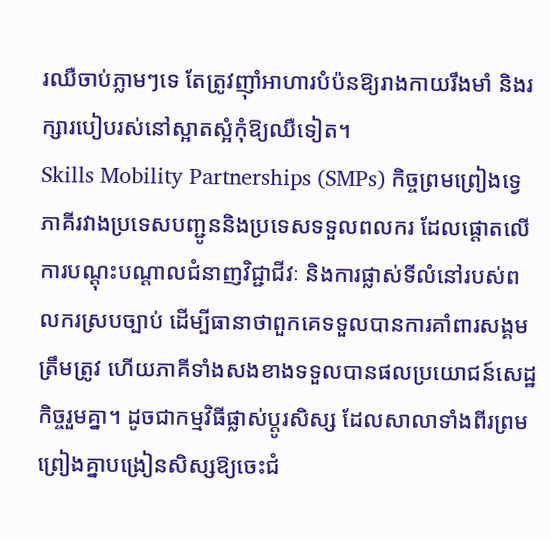រឈឺចាប់ភ្លាមៗទេ តែត្រូវញ៉ាំអាហារបំប៉នឱ្យរាងកាយរឹងមាំ និងរក្សារបៀបរស់នៅស្អាតស្អំកុំឱ្យឈឺទៀត។
Skills Mobility Partnerships (SMPs) កិច្ចព្រមព្រៀងទ្វេភាគីរវាងប្រទេសបញ្ជូននិងប្រទេសទទួលពលករ ដែលផ្តោតលើការបណ្តុះបណ្តាលជំនាញវិជ្ជាជីវៈ និងការផ្លាស់ទីលំនៅរបស់ពលករស្របច្បាប់ ដើម្បីធានាថាពួកគេទទួលបានការគាំពារសង្គមត្រឹមត្រូវ ហើយភាគីទាំងសងខាងទទួលបានផលប្រយោជន៍សេដ្ឋកិច្ចរួមគ្នា។ ដូចជាកម្មវិធីផ្លាស់ប្តូរសិស្ស ដែលសាលាទាំងពីរព្រមព្រៀងគ្នាបង្រៀនសិស្សឱ្យចេះជំ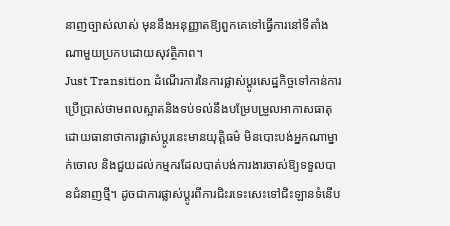នាញច្បាស់លាស់ មុននឹងអនុញ្ញាតឱ្យពួកគេទៅធ្វើការនៅទីតាំងណាមួយប្រកបដោយសុវត្ថិភាព។
Just Transition ដំណើរការនៃការផ្លាស់ប្តូរសេដ្ឋកិច្ចទៅកាន់ការប្រើប្រាស់ថាមពលស្អាតនិងទប់ទល់នឹងបម្រែបម្រួលអាកាសធាតុ ដោយធានាថាការផ្លាស់ប្តូរនេះមានយុត្តិធម៌ មិនបោះបង់អ្នកណាម្នាក់ចោល និងជួយដល់កម្មករដែលបាត់បង់ការងារចាស់ឱ្យទទួលបានជំនាញថ្មី។ ដូចជាការផ្លាស់ប្តូរពីការជិះរទេះសេះទៅជិះឡានទំនើប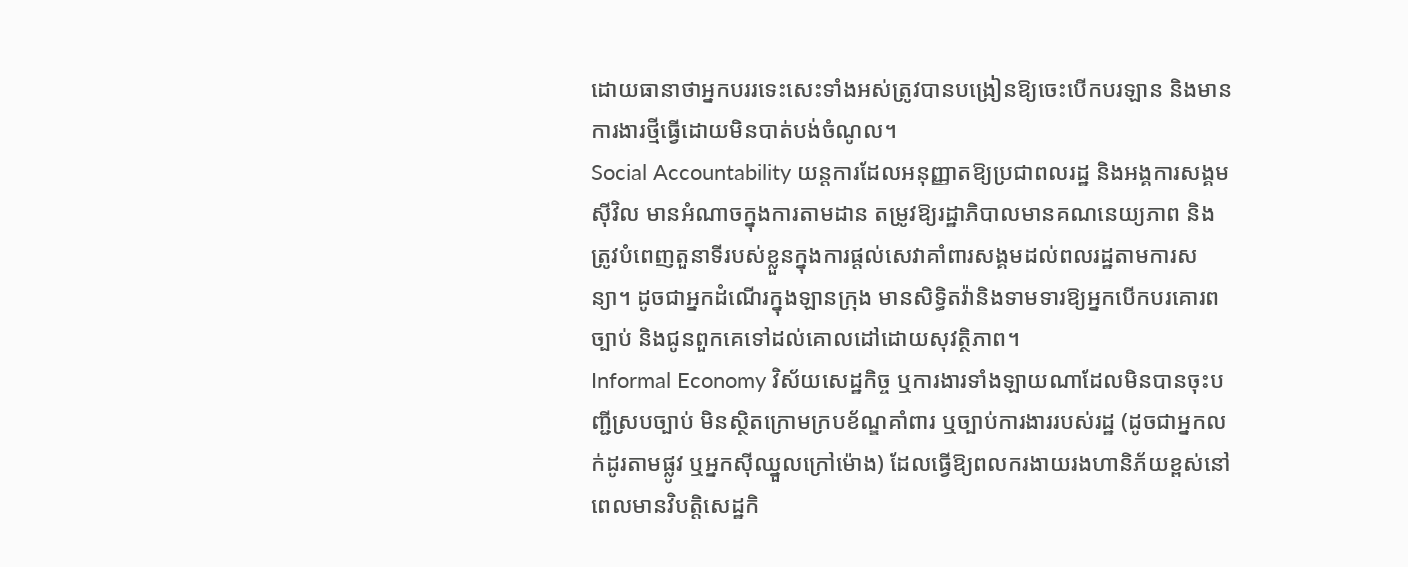ដោយធានាថាអ្នកបររទេះសេះទាំងអស់ត្រូវបានបង្រៀនឱ្យចេះបើកបរឡាន និងមានការងារថ្មីធ្វើដោយមិនបាត់បង់ចំណូល។
Social Accountability យន្តការដែលអនុញ្ញាតឱ្យប្រជាពលរដ្ឋ និងអង្គការសង្គមស៊ីវិល មានអំណាចក្នុងការតាមដាន តម្រូវឱ្យរដ្ឋាភិបាលមានគណនេយ្យភាព និងត្រូវបំពេញតួនាទីរបស់ខ្លួនក្នុងការផ្តល់សេវាគាំពារសង្គមដល់ពលរដ្ឋតាមការសន្យា។ ដូចជាអ្នកដំណើរក្នុងឡានក្រុង មានសិទ្ធិតវ៉ានិងទាមទារឱ្យអ្នកបើកបរគោរពច្បាប់ និងជូនពួកគេទៅដល់គោលដៅដោយសុវត្ថិភាព។
Informal Economy វិស័យសេដ្ឋកិច្ច ឬការងារទាំងឡាយណាដែលមិនបានចុះបញ្ជីស្របច្បាប់ មិនស្ថិតក្រោមក្របខ័ណ្ឌគាំពារ ឬច្បាប់ការងាររបស់រដ្ឋ (ដូចជាអ្នកលក់ដូរតាមផ្លូវ ឬអ្នកស៊ីឈ្នួលក្រៅម៉ោង) ដែលធ្វើឱ្យពលករងាយរងហានិភ័យខ្ពស់នៅពេលមានវិបត្តិសេដ្ឋកិ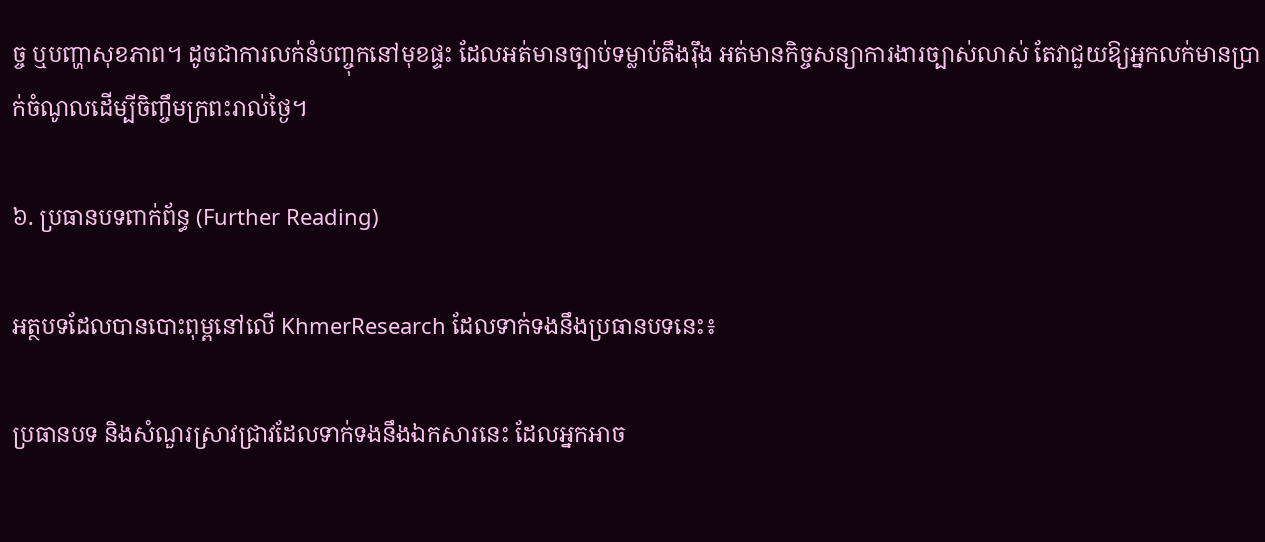ច្ច ឬបញ្ហាសុខភាព។ ដូចជាការលក់នំបញ្ចុកនៅមុខផ្ទះ ដែលអត់មានច្បាប់ទម្លាប់តឹងរ៉ឹង អត់មានកិច្ចសន្យាការងារច្បាស់លាស់ តែវាជួយឱ្យអ្នកលក់មានប្រាក់ចំណូលដើម្បីចិញ្ចឹមក្រពះរាល់ថ្ងៃ។

៦. ប្រធានបទពាក់ព័ន្ធ (Further Reading)

អត្ថបទដែលបានបោះពុម្ពនៅលើ KhmerResearch ដែលទាក់ទងនឹងប្រធានបទនេះ៖

ប្រធានបទ និងសំណួរស្រាវជ្រាវដែលទាក់ទងនឹងឯកសារនេះ ដែលអ្នកអាច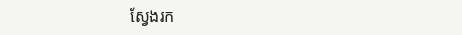ស្វែងរក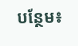បន្ថែម៖